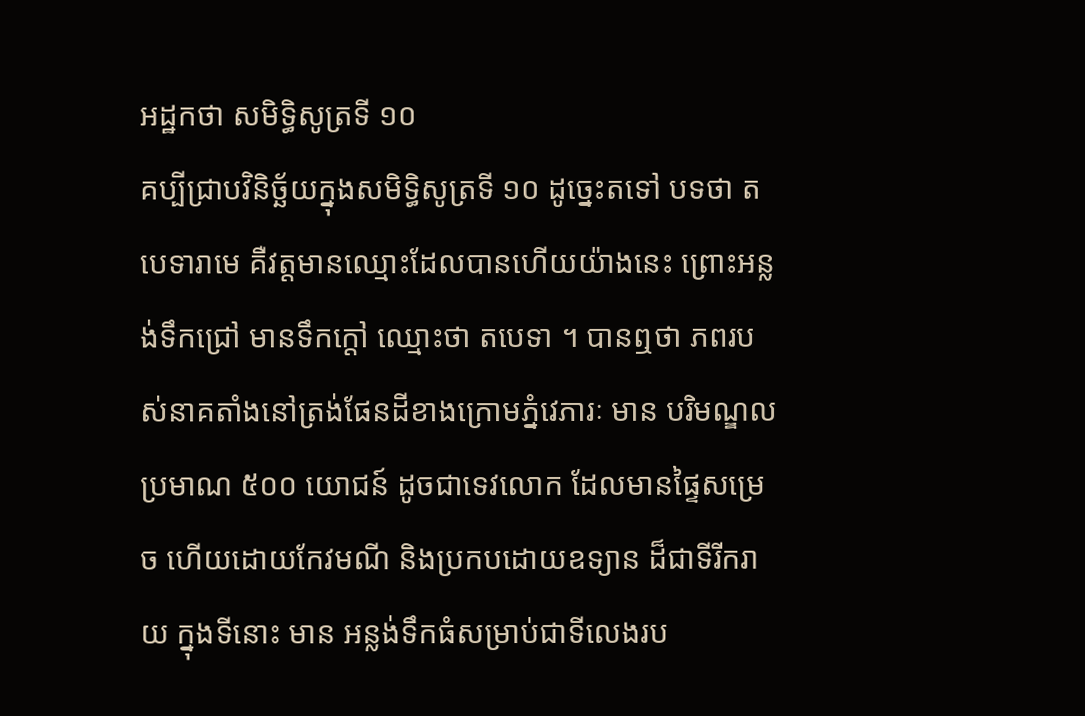អដ្ឋកថា សមិទ្ធិសូត្រទី ១០
គប្បីជ្រាបវិនិច្ឆ័យក្នុងសមិទ្ធិសូត្រទី ១០ ដូច្នេះតទៅ បទថា តបេទារាមេ គឺវត្តមានឈ្មោះដែលបានហើយយ៉ាងនេះ ព្រោះអន្លង់ទឹកជ្រៅ មានទឹកក្តៅ ឈ្មោះថា តបេទា ។ បានឮថា ភពរបស់នាគតាំងនៅត្រង់ផែនដីខាងក្រោមភ្នំវេភារៈ មាន បរិមណ្ឌលប្រមាណ ៥០០ យោជន៍ ដូចជាទេវលោក ដែលមានផ្ទៃសម្រេច ហើយដោយកែវមណី និងប្រកបដោយឧទ្យាន ដ៏ជាទីរីករាយ ក្នុងទីនោះ មាន អន្លង់ទឹកធំសម្រាប់ជាទីលេងរប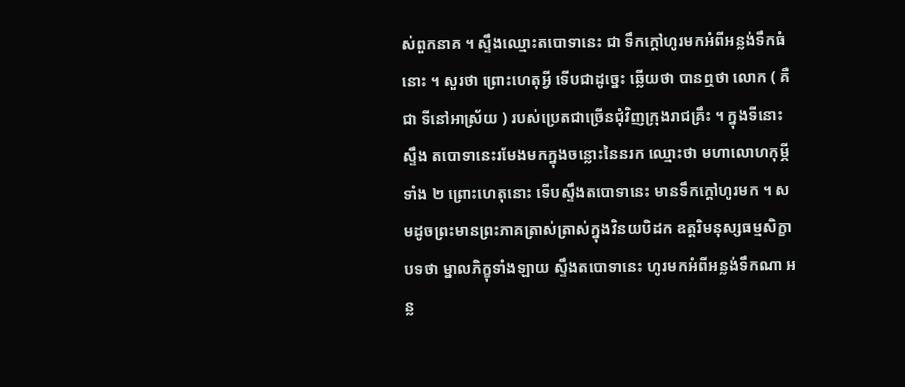ស់ពួកនាគ ។ ស្ទឹងឈ្មោះតបោទានេះ ជា ទឹកក្តៅហូរមកអំពីអន្លង់ទឹកធំនោះ ។ សួរថា ព្រោះហេតុអ្វី ទើបជាដូច្នេះ ឆ្លើយថា បានឮថា លោក ( គឺជា ទីនៅអាស្រ័យ ) របស់ប្រេតជាច្រើនជុំវិញក្រុងរាជគ្រឹះ ។ ក្នុងទីនោះ ស្ទឹង តបោទានេះរមែងមកក្នុងចន្លោះនៃនរក ឈ្មោះថា មហាលោហកុម្ភីទាំង ២ ព្រោះហេតុនោះ ទើបស្ទឹងតបោទានេះ មានទឹកក្តៅហូរមក ។ សមដូចព្រះមានព្រះភាគត្រាស់ត្រាស់ក្នុងវិនយបិដក ឧត្តរិមនុស្សធម្មសិក្ខាបទថា ម្នាលភិក្ខុទាំងឡាយ ស្ទឹងតបោទានេះ ហូរមកអំពីអន្លង់ទឹកណា អន្ល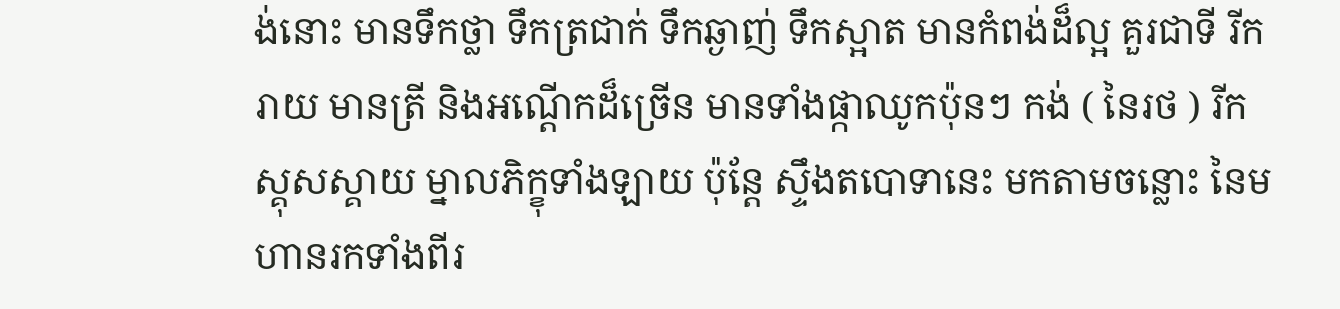ង់នោះ មានទឹកថ្លា ទឹកត្រជាក់ ទឹកឆ្ងាញ់ ទឹកស្អាត មានកំពង់ដ៏ល្អ គួរជាទី រីករាយ មានត្រី និងអណ្តើកដ៏ច្រើន មានទាំងផ្កាឈូកប៉ុនៗ កង់ ( នៃរថ ) រីកស្គុសស្គាយ ម្នាលភិក្ខុទាំងឡាយ ប៉ុន្តែ ស្ទឹងតបោទានេះ មកតាមចន្លោះ នៃមហានរកទាំងពីរ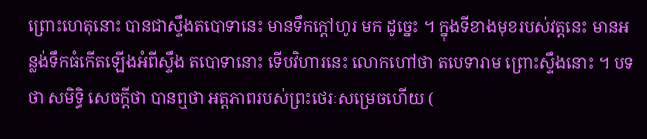ព្រោះហេតុនោះ បានជាស្ទឹងតបោទានេះ មានទឹកក្តៅហូរ មក ដូច្នេះ ។ ក្នុងទីខាងមុខរបស់វត្តនេះ មានអន្លង់ទឹកធំកើតឡើងអំពីស្ទឹង តបោទានោះ ទើបវិហារនេះ លោកហៅថា តបេទារាម ព្រោះស្ទឹងនោះ ។ បទថា សមិទ្ធិ សេចក្តីថា បានឮថា អត្តភាពរបស់ព្រះថេរៈសម្រេចហើយ (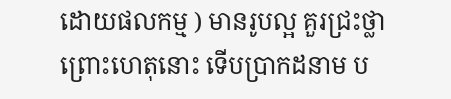ដោយផលកម្ម ) មានរូបល្អ គួរជ្រះថ្លា ព្រោះហេតុនោះ ទើបប្រាកដនាម ប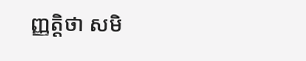ញ្ញត្តិថា សមិ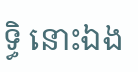ទ្ធិ នោះឯង